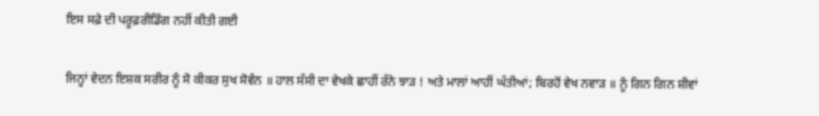ਇਸ ਸਫ਼ੇ ਦੀ ਪਰੂਫ਼ਰੀਡਿੰਗ ਨਹੀਂ ਕੀਤੀ ਗਈ

ਜਿਨ੍ਹਾਂ ਵੇਦਨ ਇਸ਼ਕ ਸਰੀਰ ਨੂੰ ਸੋ ਕੀਕਰ ਸੁਖ ਸੋਵੰਨ ॥ ਹਾਲ ਸੱਸੀ ਦਾ ਵੇਖਕੇ ਛਾਹੀਂ ਰੱਨੇ ਝਾੜ ! ਅਤੇ ਮਾਲਾਂ ਆਹੀਂ ਘੱਤੀਆਂ; ਬਿਰਹੋਂ ਵੇਖ ਨਵਾੜ ॥ ਨੂੰ ਗਿਨ ਗਿਨ ਸ਼ੀਵਾਂ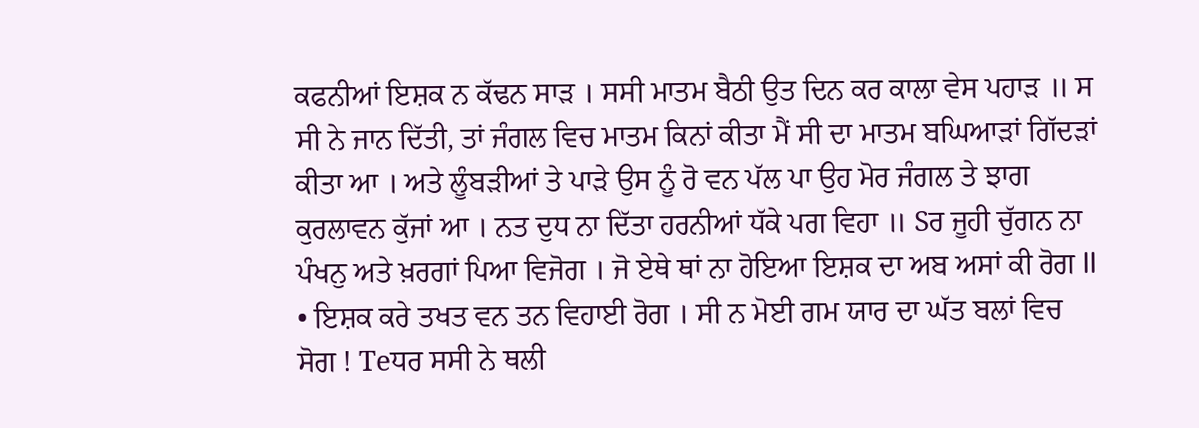ਕਫਨੀਆਂ ਇਸ਼ਕ ਨ ਕੱਢਨ ਸਾੜ । ਸਸੀ ਮਾਤਮ ਬੈਠੀ ਉਤ ਦਿਨ ਕਰ ਕਾਲਾ ਵੇਸ ਪਹਾੜ ॥ ਸ ਸੀ ਨੇ ਜਾਨ ਦਿੱਤੀ, ਤਾਂ ਜੰਗਲ ਵਿਚ ਮਾਤਮ ਕਿਨਾਂ ਕੀਤਾ ਮੈਂ ਸੀ ਦਾ ਮਾਤਮ ਬਘਿਆੜਾਂ ਗਿੱਦੜਾਂ ਕੀਤਾ ਆ । ਅਤੇ ਲੂੰਬੜੀਆਂ ਤੇ ਪਾੜੇ ਉਸ ਨੂੰ ਰੋ ਵਨ ਪੱਲ ਪਾ ਉਹ ਮੋਰ ਜੰਗਲ ਤੇ ਝਾਗ ਕੁਰਲਾਵਨ ਕੁੱਜਾਂ ਆ । ਨਤ ਦੁਧ ਨਾ ਦਿੱਤਾ ਹਰਨੀਆਂ ਧੱਕੇ ਪਗ ਵਿਹਾ ॥ Sਰ ਜੂਹੀ ਚੁੱਗਨ ਨਾ ਪੰਖਨੁ ਅਤੇ ਖ਼ਰਗਾਂ ਪਿਆ ਵਿਜੋਗ । ਜੋ ਏਥੇ ਥਾਂ ਨਾ ਹੋਇਆ ਇਸ਼ਕ ਦਾ ਅਬ ਅਸਾਂ ਕੀ ਰੋਗ ll • ਇਸ਼ਕ ਕਰੇ ਤਖਤ ਵਨ ਤਨ ਵਿਹਾਈ ਰੋਗ । ਸੀ ਨ ਮੋਈ ਗਮ ਯਾਰ ਦਾ ਘੱਤ ਬਲਾਂ ਵਿਚ ਸੋਗ ! Teਧਰ ਸਸੀ ਨੇ ਥਲੀ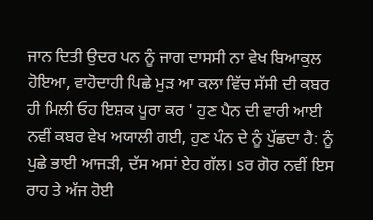ਜਾਨ ਦਿਤੀ ਉਦਰ ਪਨ ਨੂੰ ਜਾਗ ਦਾਸਸੀ ਨਾ ਵੇਖ ਬਿਆਕੁਲ ਹੋਇਆ, ਵਾਹੋਦਾਹੀ ਪਿਛੇ ਮੁੜ ਆ ਕਲਾ ਵਿੱਚ ਸੱਸੀ ਦੀ ਕਬਰ ਹੀ ਮਿਲੀ ਓਹ ਇਸ਼ਕ ਪੂਰਾ ਕਰ ' ਹੁਣ ਪੈਨ ਦੀ ਵਾਰੀ ਆਈ ਨਵੀਂ ਕਬਰ ਵੇਖ ਅਯਾਲੀ ਗਈ, ਹੁਣ ਪੰਨ ਦੇ ਨੂੰ ਪੁੱਛਦਾ ਹੈ: ਨੂੰ ਪੁਛੇ ਭਾਈ ਆਜੜੀ, ਦੱਸ ਅਸਾਂ ਏਹ ਗੱਲ। sਰ ਗੋਰ ਨਵੀਂ ਇਸ ਰਾਹ ਤੇ ਅੱਜ ਹੋਈ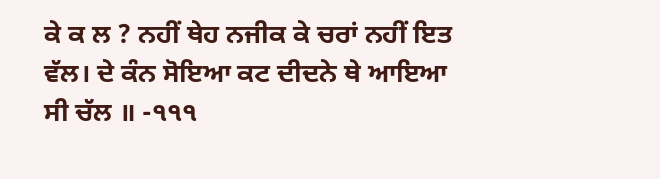ਕੇ ਕ ਲ ? ਨਹੀਂ ਥੇਹ ਨਜੀਕ ਕੇ ਚਰਾਂ ਨਹੀਂ ਇਤ ਵੱਲ। ਦੇ ਕੰਨ ਸੋਇਆ ਕਟ ਦੀਦਨੇ ਥੇ ਆਇਆ ਸੀ ਚੱਲ ॥ -੧੧੧